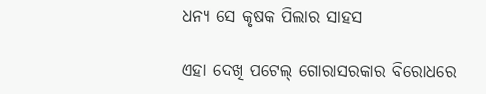ଧନ୍ୟ ସେ କୃଷକ ପିଲାର ସାହସ

ଏହା ଦେଖି ପଟେଲ୍ ଗୋରାସରକାର ବିରୋଧରେ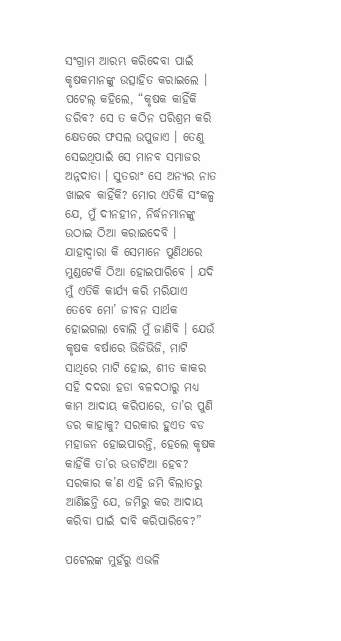ସଂଗ୍ରାମ ଆରମ୍ଭ କରିଦେବା ପାଇଁ କୃଷକମାନଙ୍କୁ ଉତ୍ସାହିତ କରାଇଲେ । ପଟେଲ୍ କହିଲେ, “କୃଷକ କାହିଁକି ଡରିବ? ସେ ତ କଠିନ ପରିଶ୍ରମ କରି କ୍ଷେତରେ ଫସଲ ଉପୁଜାଏ । ତେଣୁ ସେଇଥିପାଇଁ ସେ ମାନବ ସମାଜର ଅନ୍ନଦାତା । ସୁତରାଂ ସେ ଅନ୍ୟର ନାତ ଖାଇବ କାହିଁକି? ମୋର ଏତିକି ସଂକଳ୍ପ ଯେ, ମୁଁ ଦୀନହୀନ, ନିର୍ଦ୍ଧନମାନଙ୍କୁ ଉଠାଇ ଠିଆ କରାଇଦେବି । ଯାହାଦ୍ୱାରା କି ସେମାନେ ପୁଣିଥରେ ମୁଣ୍ଡଟେକି ଠିଆ ହୋଇପାରିବେ । ଯଦି ମୁଁ ଏତିକି କାର୍ଯ୍ୟ କରି ମରିଯାଏ ତେବେ ମୋ’ ଜୀବନ ସାର୍ଥକ ହୋଇଗଲା ବୋଲି ମୁଁ ଜାଣିବି । ଯେଉଁ କୃଷକ ବର୍ଷାରେ ଭିଜିଭିଜି, ମାଟି ସାଥିରେ ମାଟି ହୋଇ, ଶୀତ କାକର ସହି ଦଦରା ହଡା ବଳଦଠାରୁ ମଧ୍ୟ କାମ ଆଦାୟ କରିପାରେ, ତା’ର ପୁଣି ଡର କାହାକୁ? ସରକାର ହୁଏତ ବଡ ମହାଜନ ହୋଇପାରନ୍ତି, ହେଲେ କୃଷକ କାହିଁକି ତା’ର ଭଡାଟିଆ ହେବ? ସରକାର କ’ଣ ଏହି ଜମି ବିଲାତରୁ ଆଣିଛନ୍ତି ଯେ, ଜମିରୁ କର ଆଦାୟ କରିବା ପାଇଁ ଦାବି କରିପାରିବେ?”

ପଟେଲଙ୍କ ମୁହଁରୁ ଏଭଳି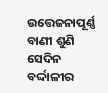ଉତ୍ତେଜନାପୂର୍ଣ୍ଣ ବାଣୀ ଶୁଣି ସେଦିନ ବର୍ଦ୍ଦାଳୀର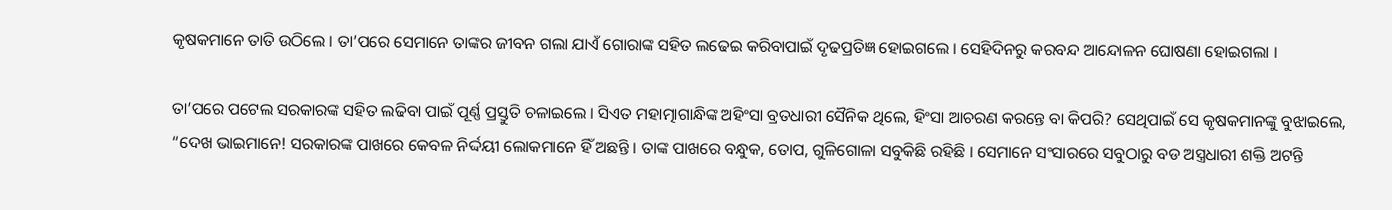କୃଷକମାନେ ତାତି ଉଠିଲେ । ତା’ପରେ ସେମାନେ ତାଙ୍କର ଜୀବନ ଗଲା ଯାଏଁ ଗୋରାଙ୍କ ସହିତ ଲଢେଇ କରିବାପାଇଁ ଦୃଢପ୍ରତିଜ୍ଞ ହୋଇଗଲେ । ସେହିଦିନରୁ କରବନ୍ଦ ଆନ୍ଦୋଳନ ଘୋଷଣା ହୋଇଗଲା ।

ତା’ପରେ ପଟେଲ ସରକାରଙ୍କ ସହିତ ଲଢିବା ପାଇଁ ପୂର୍ଣ୍ଣ ପ୍ରସ୍ତୁତି ଚଳାଇଲେ । ସିଏତ ମହାତ୍ମାଗାନ୍ଧିଙ୍କ ଅହିଂସା ବ୍ରତଧାରୀ ସୈନିକ ଥିଲେ, ହିଂସା ଆଚରଣ କରନ୍ତେ ବା କିପରି? ସେଥିପାଇଁ ସେ କୃଷକମାନଙ୍କୁ ବୁଝାଇଲେ, “ଦେଖ ଭାଇମାନେ! ସରକାରଙ୍କ ପାଖରେ କେବଳ ନିର୍ଦ୍ଦୟୀ ଲୋକମାନେ ହିଁ ଅଛନ୍ତି । ତାଙ୍କ ପାଖରେ ବନ୍ଧୁକ, ତୋପ, ଗୁଳିଗୋଳା ସବୁକିଛି ରହିଛି । ସେମାନେ ସଂସାରରେ ସବୁଠାରୁ ବଡ ଅସ୍ତ୍ରଧାରୀ ଶକ୍ତି ଅଟନ୍ତି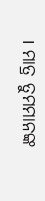। ମାତ୍ର ତୁମମାନଙ୍କ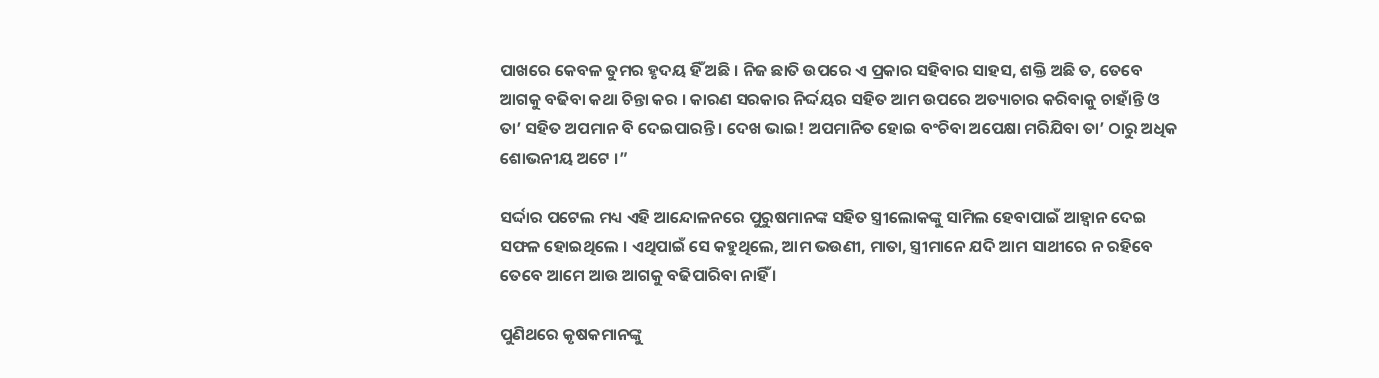ପାଖରେ କେବଳ ତୁମର ହୃଦୟ ହିଁ ଅଛି । ନିଜ ଛାତି ଉପରେ ଏ ପ୍ରକାର ସହିବାର ସାହସ, ଶକ୍ତି ଅଛି ତ, ତେବେ ଆଗକୁ ବଢିବା କଥା ଚିନ୍ତା କର । କାରଣ ସରକାର ନିର୍ଦ୍ଦୟର ସହିତ ଆମ ଉପରେ ଅତ୍ୟାଚାର କରିବାକୁ ଚାହାଁନ୍ତି ଓ ତା’ ସହିତ ଅପମାନ ବି ଦେଇପାରନ୍ତି । ଦେଖ ଭାଇ! ଅପମାନିତ ହୋଇ ବଂଚିବା ଅପେକ୍ଷା ମରିଯିବା ତା’ ଠାରୁ ଅଧିକ ଶୋଭନୀୟ ଅଟେ ।”

ସର୍ଦ୍ଦାର ପଟେଲ ମଧ୍ୟ ଏହି ଆନ୍ଦୋଳନରେ ପୁରୁଷମାନଙ୍କ ସହିତ ସ୍ତ୍ରୀଲୋକଙ୍କୁ ସାମିଲ ହେବାପାଇଁ ଆହ୍ୱାନ ଦେଇ ସଫଳ ହୋଇଥିଲେ । ଏଥିପାଇଁ ସେ କହୁଥିଲେ, ଆମ ଭଉଣୀ, ମାତା, ସ୍ତ୍ରୀମାନେ ଯଦି ଆମ ସାଥୀରେ ନ ରହିବେ ତେବେ ଆମେ ଆଉ ଆଗକୁ ବଢିପାରିବା ନାହିଁ ।

ପୁଣିଥରେ କୃଷକମାନଙ୍କୁ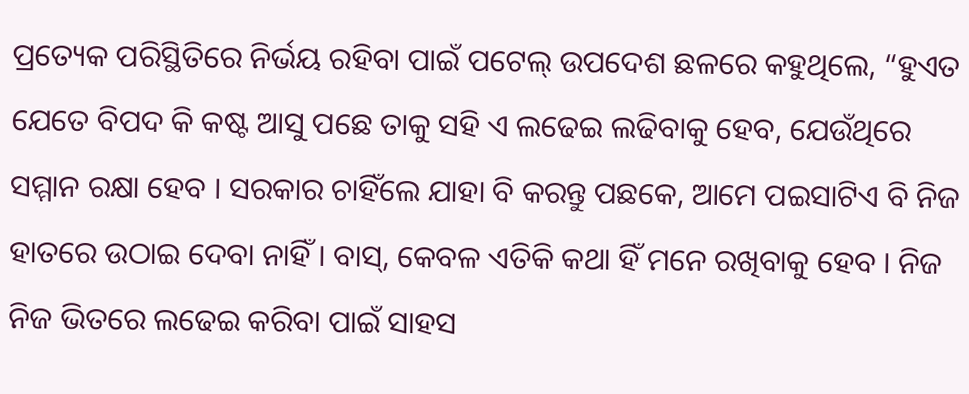ପ୍ରତ୍ୟେକ ପରିସ୍ଥିତିରେ ନିର୍ଭୟ ରହିବା ପାଇଁ ପଟେଲ୍ ଉପଦେଶ ଛଳରେ କହୁଥିଲେ, “ହୁଏତ ଯେତେ ବିପଦ କି କଷ୍ଟ ଆସୁ ପଛେ ତାକୁ ସହି ଏ ଲଢେଇ ଲଢିବାକୁ ହେବ, ଯେଉଁଥିରେ ସମ୍ମାନ ରକ୍ଷା ହେବ । ସରକାର ଚାହିଁଲେ ଯାହା ବି କରନ୍ତୁ ପଛକେ, ଆମେ ପଇସାଟିଏ ବି ନିଜ ହାତରେ ଉଠାଇ ଦେବା ନାହିଁ । ବାସ୍, କେବଳ ଏତିକି କଥା ହିଁ ମନେ ରଖିବାକୁ ହେବ । ନିଜ ନିଜ ଭିତରେ ଲଢେଇ କରିବା ପାଇଁ ସାହସ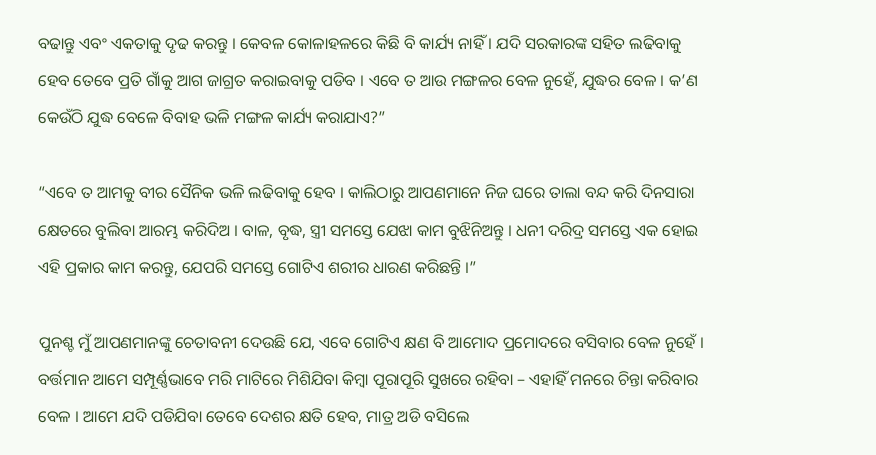ବଢାନ୍ତୁ ଏବଂ ଏକତାକୁ ଦୃଢ କରନ୍ତୁ । କେବଳ କୋଳାହଳରେ କିଛି ବି କାର୍ଯ୍ୟ ନାହିଁ । ଯଦି ସରକାରଙ୍କ ସହିତ ଲଢିବାକୁ ହେବ ତେବେ ପ୍ରତି ଗାଁକୁ ଆଗ ଜାଗ୍ରତ କରାଇବାକୁ ପଡିବ । ଏବେ ତ ଆଉ ମଙ୍ଗଳର ବେଳ ନୁହେଁ, ଯୁଦ୍ଧର ବେଳ । କ’ଣ କେଉଁଠି ଯୁଦ୍ଧ ବେଳେ ବିବାହ ଭଳି ମଙ୍ଗଳ କାର୍ଯ୍ୟ କରାଯାଏ?”

“ଏବେ ତ ଆମକୁ ବୀର ସୈନିକ ଭଳି ଲଢିବାକୁ ହେବ । କାଲିଠାରୁ ଆପଣମାନେ ନିଜ ଘରେ ତାଲା ବନ୍ଦ କରି ଦିନସାରା କ୍ଷେତରେ ବୁଲିବା ଆରମ୍ଭ କରିଦିଅ । ବାଳ, ବୃଦ୍ଧ, ସ୍ତ୍ରୀ ସମସ୍ତେ ଯେଝା କାମ ବୁଝିନିଅନ୍ତୁ । ଧନୀ ଦରିଦ୍ର ସମସ୍ତେ ଏକ ହୋଇ ଏହି ପ୍ରକାର କାମ କରନ୍ତୁ, ଯେପରି ସମସ୍ତେ ଗୋଟିଏ ଶରୀର ଧାରଣ କରିଛନ୍ତି ।”

ପୁନଶ୍ଚ ମୁଁ ଆପଣମାନଙ୍କୁ ଚେତାବନୀ ଦେଉଛି ଯେ, ଏବେ ଗୋଟିଏ କ୍ଷଣ ବି ଆମୋଦ ପ୍ରମୋଦରେ ବସିବାର ବେଳ ନୁହେଁ । ବର୍ତ୍ତମାନ ଆମେ ସମ୍ପୂର୍ଣ୍ଣଭାବେ ମରି ମାଟିରେ ମିଶିଯିବା କିମ୍ବା ପୂରାପୂରି ସୁଖରେ ରହିବା – ଏହାହିଁ ମନରେ ଚିନ୍ତା କରିବାର ବେଳ । ଆମେ ଯଦି ପଡିଯିବା ତେବେ ଦେଶର କ୍ଷତି ହେବ, ମାତ୍ର ଅଡି ବସିଲେ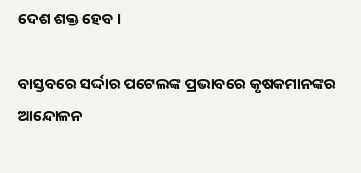ଦେଶ ଶକ୍ତ ହେବ ।

ବାସ୍ତବରେ ସର୍ଦ୍ଦାର ପଟେଲଙ୍କ ପ୍ରଭାବରେ କୃଷକମାନଙ୍କର ଆନ୍ଦୋଳନ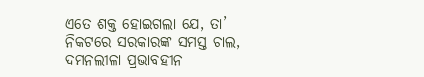ଏତେ ଶକ୍ତ ହୋଇଗଲା ଯେ, ତା’ ନିକଟରେ ସରକାରଙ୍କ ସମସ୍ତ ଚାଲ, ଦମନଲୀଳା ପ୍ରଭାବହୀନ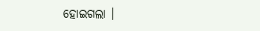ହୋଇଗଲା ।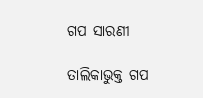ଗପ ସାରଣୀ

ତାଲିକାଭୁକ୍ତ ଗପ